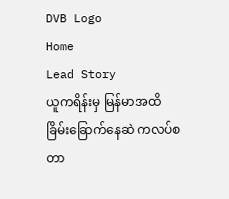DVB Logo
Home
Lead Story
ယူကရိန်းမှ မြန်မာအထိ ခြိမ်းခြောက်နေဆဲ ကလပ်စတာ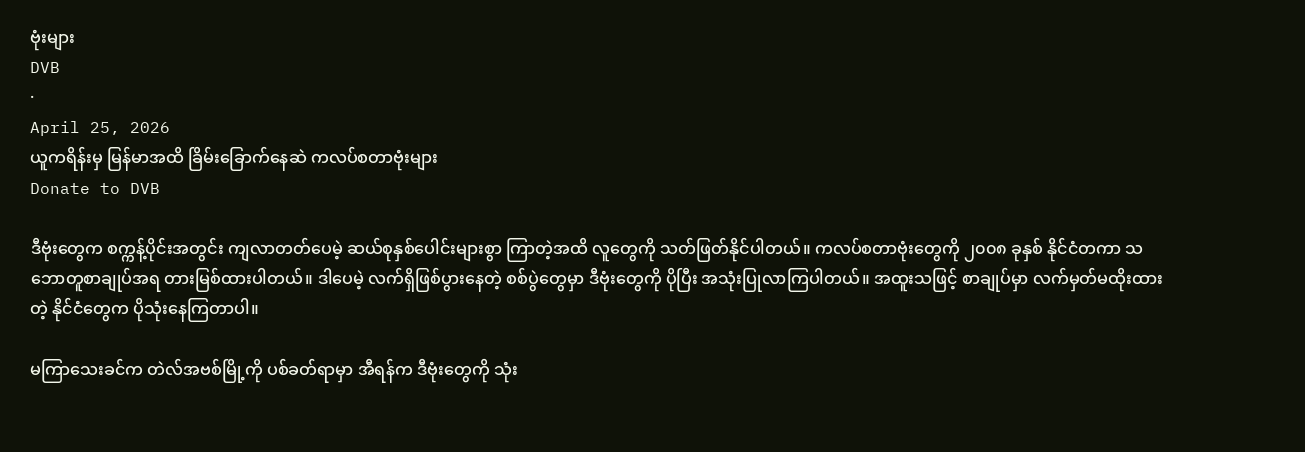ဗုံးများ
DVB
·
April 25, 2026
ယူကရိန်းမှ မြန်မာအထိ ခြိမ်းခြောက်နေဆဲ ကလပ်စတာဗုံးများ
Donate to DVB

ဒီဗုံးတွေက စက္ကန့်ပိုင်းအတွင်း ကျလာတတ်ပေမဲ့ ဆယ်စုနှစ်ပေါင်းများစွာ ကြာတဲ့အထိ လူတွေကို သတ်ဖြတ်နိုင်ပါတယ်။ ကလပ်စတာဗုံးတွေကို ၂၀၀၈ ခုနှစ် နိုင်ငံတကာ သဘောတူစာချုပ်အရ တားမြစ်ထားပါတယ်။ ဒါပေမဲ့ လက်ရှိဖြစ်ပွားနေတဲ့ စစ်ပွဲတွေမှာ ဒီဗုံးတွေကို ပိုပြီး အသုံးပြုလာကြပါတယ်။ အထူးသဖြင့် စာချုပ်မှာ လက်မှတ်မထိုးထားတဲ့ နိုင်ငံတွေက ပိုသုံးနေကြတာပါ။

မကြာသေးခင်က တဲလ်အဗစ်မြို့ကို ပစ်ခတ်ရာမှာ အီရန်က ဒီဗုံးတွေကို သုံး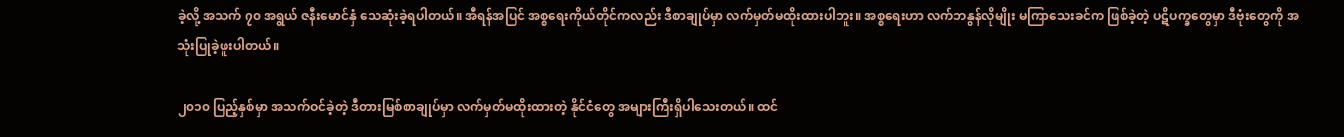ခဲ့လို့ အသက် ၇၀ အရွယ် ဇနီးမောင်နှံ သေဆုံးခဲ့ရပါတယ်။ အီရန်အပြင် အစ္စရေးကိုယ်တိုင်ကလည်း ဒီစာချုပ်မှာ လက်မှတ်မထိုးထားပါဘူး။ အစ္စရေးဟာ လက်ဘနွန်လိုမျိုး မကြာသေးခင်က ဖြစ်ခဲ့တဲ့ ပဋိပက္ခတွေမှာ ဒီဗုံးတွေကို အသုံးပြုခဲ့ဖူးပါတယ်။

၂၀၁၀ ပြည့်နှစ်မှာ အသက်ဝင်ခဲ့တဲ့ ဒီတားမြစ်စာချုပ်မှာ လက်မှတ်မထိုးထားတဲ့ နိုင်ငံတွေ အများကြီးရှိပါသေးတယ်။ ထင်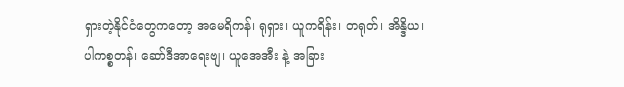ရှားတဲ့နိုင်ငံတွေကတော့ အမေရိကန်၊ ရုရှား၊ ယူကရိန်း၊ တရုတ်၊ အိန္ဒိယ၊ ပါကစ္စတန်၊ ဆော်ဒီအာရေးဗျ၊ ယူအေအီး နဲ့ အခြား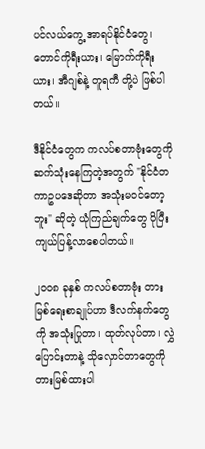ပင်လယ်ကွေ့ အာရပ်နိုင်ငံတွေ၊ တောင်ကိုရီးယား၊ မြောက်ကိုရီးယား၊ အီဂျစ်နဲ့ တူရကီ တို့ပဲ ဖြစ်ပါတယ်။

ဒီနိုင်ငံတွေက ကလပ်စတာဗုံးတွေကို ဆက်သုံးနေကြတဲ့အတွက် "နိုင်ငံတကာဥပဒေဆိုတာ အသုံးမဝင်တော့ဘူး" ဆိုတဲ့ ယုံကြည်ချက်တွေ ပိုပြီး ကျယ်ပြန့်လာစေပါတယ်။

၂၀၀၈ ခုနှစ် ကလပ်စတာဗုံး တားမြစ်ရေးစာချုပ်ဟာ ဒီလက်နက်တွေကို အသုံးပြုတာ၊ ထုတ်လုပ်တာ၊ လွှဲပြောင်းတာနဲ့ သိုလှောင်တာတွေကို တားမြစ်ထားပါ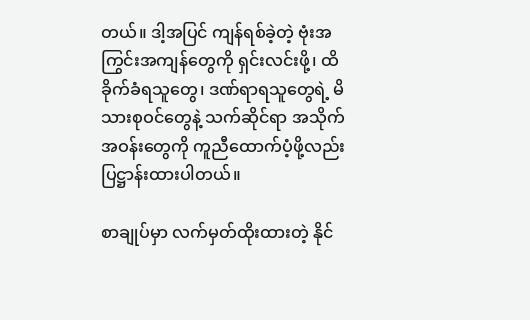တယ်။ ဒါ့အပြင် ကျန်ရစ်ခဲ့တဲ့ ဗုံးအကြွင်းအကျန်တွေကို ရှင်းလင်းဖို့၊ ထိခိုက်ခံရသူတွေ၊ ဒဏ်ရာရသူတွေရဲ့ မိသားစုဝင်တွေနဲ့ သက်ဆိုင်ရာ အသိုက်အဝန်းတွေကို ကူညီထောက်ပံ့ဖို့လည်း ပြဋ္ဌာန်းထားပါတယ်။

စာချုပ်မှာ လက်မှတ်ထိုးထားတဲ့ နိုင်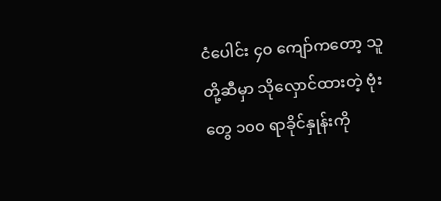ငံပေါင်း ၄၀ ကျော်ကတော့ သူတို့ဆီမှာ သိုလှောင်ထားတဲ့ ဗုံးတွေ ၁၀၀ ရာခိုင်နှုန်းကို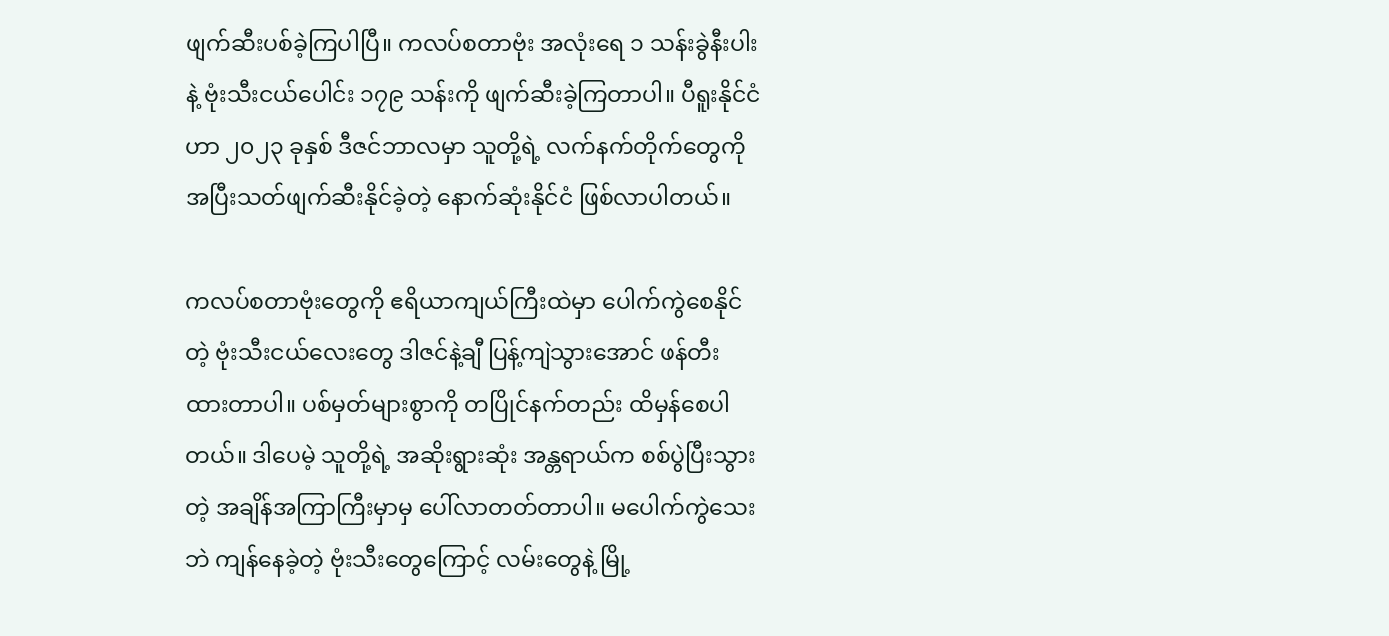ဖျက်ဆီးပစ်ခဲ့ကြပါပြီ။ ကလပ်စတာဗုံး အလုံးရေ ၁ သန်းခွဲနီးပါးနဲ့ ဗုံးသီးငယ်ပေါင်း ၁၇၉ သန်းကို ဖျက်ဆီးခဲ့ကြတာပါ။ ပီရူးနိုင်ငံဟာ ၂၀၂၃ ခုနှစ် ဒီဇင်ဘာလမှာ သူတို့ရဲ့ လက်နက်တိုက်တွေကို အပြီးသတ်ဖျက်ဆီးနိုင်ခဲ့တဲ့ နောက်ဆုံးနိုင်ငံ ဖြစ်လာပါတယ်။

ကလပ်စတာဗုံးတွေကို ဧရိယာကျယ်ကြီးထဲမှာ ပေါက်ကွဲစေနိုင်တဲ့ ဗုံးသီးငယ်လေးတွေ ဒါဇင်နဲ့ချီ ပြန့်ကျဲသွားအောင် ဖန်တီးထားတာပါ။ ပစ်မှတ်များစွာကို တပြိုင်နက်တည်း ထိမှန်စေပါတယ်။ ဒါပေမဲ့ သူတို့ရဲ့ အဆိုးရွားဆုံး အန္တရာယ်က စစ်ပွဲပြီးသွားတဲ့ အချိန်အကြာကြီးမှာမှ ပေါ်လာတတ်တာပါ။ မပေါက်ကွဲသေးဘဲ ကျန်နေခဲ့တဲ့ ဗုံးသီးတွေကြောင့် လမ်းတွေနဲ့ မြို့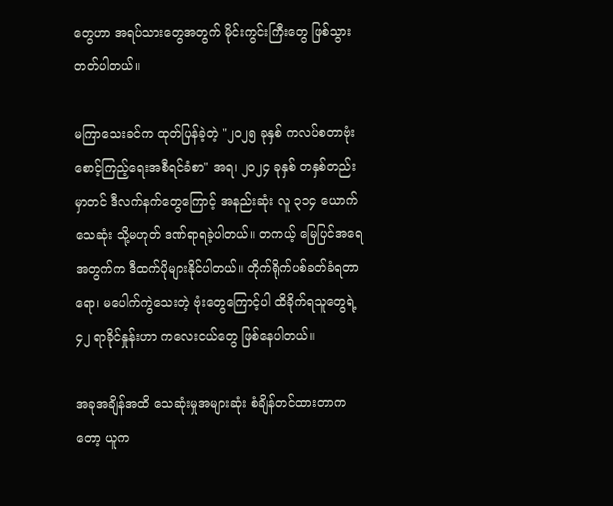တွေဟာ အရပ်သားတွေအတွက် မိုင်းကွင်းကြီးတွေ ဖြစ်သွားတတ်ပါတယ်။

မကြာသေးခင်က ထုတ်ပြန်ခဲ့တဲ့ "၂၀၂၅ ခုနှစ် ကလပ်စတာဗုံး စောင့်ကြည့်ရေးအစီရင်ခံစာ" အရ၊ ၂၀၂၄ ခုနှစ် တနှစ်တည်းမှာတင် ဒီလက်နက်တွေကြောင့် အနည်းဆုံး လူ ၃၁၄ ယောက် သေဆုံး သို့မဟုတ် ဒဏ်ရာရခဲ့ပါတယ်။ တကယ့် မြေပြင်အရေအတွက်က ဒီထက်ပိုများနိုင်ပါတယ်။ တိုက်ရိုက်ပစ်ခတ်ခံရတာရော၊ မပေါက်ကွဲသေးတဲ့ ဗုံးတွေကြောင့်ပါ ထိခိုက်ရသူတွေရဲ့ ၄၂ ရာခိုင်နှုန်းဟာ ကလေးငယ်တွေ ဖြစ်နေပါတယ်။

အခုအချိန်အထိ သေဆုံးမှုအများဆုံး စံချိန်တင်ထားတာကတော့ ယူက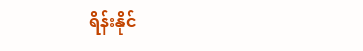ရိန်းနိုင်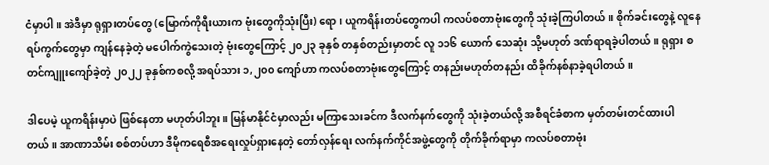ငံမှာပါ။ အဲဒီမှာ ရုရှားတပ်တွေ (မြောက်ကိုရီးယားက ဗုံးတွေကိုသုံးပြီး) ရော၊ ယူကရိန်းတပ်တွေကပါ ကလပ်စတာဗုံးတွေကို သုံးခဲ့ကြပါတယ်။ စိုက်ခင်းတွေနဲ့ လူနေရပ်ကွက်တွေမှာ ကျန်နေခဲ့တဲ့ မပေါက်ကွဲသေးတဲ့ ဗုံးတွေကြောင့် ၂၀၂၃ ခုနှစ် တနှစ်တည်းမှာတင် လူ ၁၁၆ ယောက် သေဆုံး သို့မဟုတ် ဒဏ်ရာရခဲ့ပါတယ်။ ရုရှား စတင်ကျူးကျော်ခဲ့တဲ့ ၂၀၂၂ ခုနှစ်ကစလို့ အရပ်သား ၁,၂၀၀ ကျော်ဟာ ကလပ်စတာဗုံးတွေကြောင့် တနည်းမဟုတ်တနည်း ထိခိုက်နစ်နာခဲ့ရပါတယ်။

ဒါပေမဲ့ ယူကရိန်းမှာပဲ ဖြစ်နေတာ မဟုတ်ပါဘူး။ မြန်မာနိုင်ငံမှာလည်း မကြာသေးခင်က ဒီလက်နက်တွေကို သုံးခဲ့တယ်လို့ အစီရင်ခံစာက မှတ်တမ်းတင်ထားပါတယ်။ အာဏာသိမ်း စစ်တပ်ဟာ ဒီမိုကရေစီအရေးလှုပ်ရှားနေတဲ့ တော်လှန်ရေး လက်နက်ကိုင်အဖွဲ့တွေကို တိုက်ခိုက်ရာမှာ ကလပ်စတာဗုံး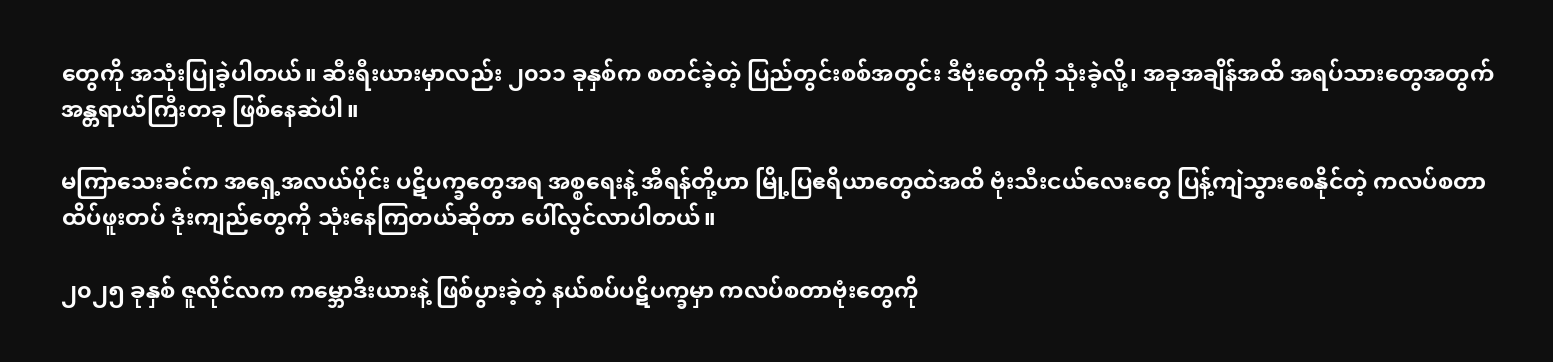တွေကို အသုံးပြုခဲ့ပါတယ်။ ဆီးရီးယားမှာလည်း ၂၀၁၁ ခုနှစ်က စတင်ခဲ့တဲ့ ပြည်တွင်းစစ်အတွင်း ဒီဗုံးတွေကို သုံးခဲ့လို့၊ အခုအချိန်အထိ အရပ်သားတွေအတွက် အန္တရာယ်ကြီးတခု ဖြစ်နေဆဲပါ။

မကြာသေးခင်က အရှေ့အလယ်ပိုင်း ပဋိပက္ခတွေအရ အစ္စရေးနဲ့ အီရန်တို့ဟာ မြို့ပြဧရိယာတွေထဲအထိ ဗုံးသီးငယ်လေးတွေ ပြန့်ကျဲသွားစေနိုင်တဲ့ ကလပ်စတာထိပ်ဖူးတပ် ဒုံးကျည်တွေကို သုံးနေကြတယ်ဆိုတာ ပေါ်လွင်လာပါတယ်။

၂၀၂၅ ခုနှစ် ဇူလိုင်လက ကမ္ဘောဒီးယားနဲ့ ဖြစ်ပွားခဲ့တဲ့ နယ်စပ်ပဋိပက္ခမှာ ကလပ်စတာဗုံးတွေကို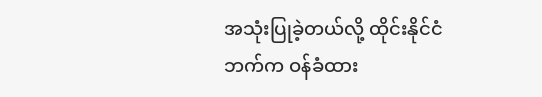အသုံးပြုခဲ့တယ်လို့ ထိုင်းနိုင်ငံဘက်က ဝန်ခံထား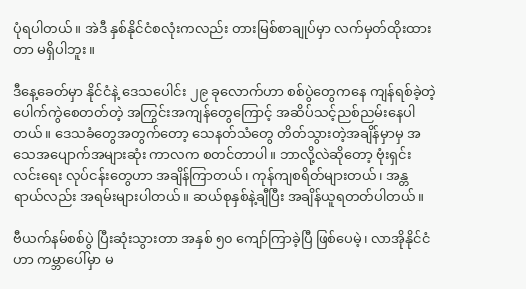ပုံရပါတယ်။ အဲဒီ နှစ်နိုင်ငံစလုံးကလည်း တားမြစ်စာချုပ်မှာ လက်မှတ်ထိုးထားတာ မရှိပါဘူး။

ဒီနေ့ခေတ်မှာ နိုင်ငံနဲ့ ဒေသပေါင်း ၂၉ ခုလောက်ဟာ စစ်ပွဲတွေကနေ ကျန်ရစ်ခဲ့တဲ့ ပေါက်ကွဲစေတတ်တဲ့ အကြွင်းအကျန်တွေကြောင့် အဆိပ်သင့်ညစ်ညမ်းနေပါတယ်။ ဒေသခံတွေအတွက်တော့ သေနတ်သံတွေ တိတ်သွားတဲ့အချိန်မှာမှ အသေအပျောက်အများဆုံး ကာလက စတင်တာပါ။ ဘာလို့လဲဆိုတော့ ဗုံးရှင်းလင်းရေး လုပ်ငန်းတွေဟာ အချိန်ကြာတယ်၊ ကုန်ကျစရိတ်များတယ်၊ အန္တရာယ်လည်း အရမ်းများပါတယ်။ ဆယ်စုနှစ်နဲ့ချီပြီး အချိန်ယူရတတ်ပါတယ်။

ဗီယက်နမ်စစ်ပွဲ ပြီးဆုံးသွားတာ အနှစ် ၅၀ ကျော်ကြာခဲ့ပြီ ဖြစ်ပေမဲ့၊ လာအိုနိုင်ငံဟာ ကမ္ဘာပေါ်မှာ မ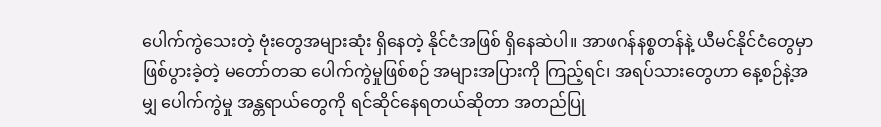ပေါက်ကွဲသေးတဲ့ ဗုံးတွေအများဆုံး ရှိနေတဲ့ နိုင်ငံအဖြစ် ရှိနေဆဲပါ။ အာဖဂန်နစ္စတန်နဲ့ ယီမင်နိုင်ငံတွေမှာ ဖြစ်ပွားခဲ့တဲ့ မတော်တဆ ပေါက်ကွဲမှုဖြစ်စဉ် အများအပြားကို ကြည့်ရင်၊ အရပ်သားတွေဟာ နေ့စဉ်နဲ့အမျှ ပေါက်ကွဲမှု အန္တရာယ်တွေကို ရင်ဆိုင်နေရတယ်ဆိုတာ အတည်ပြု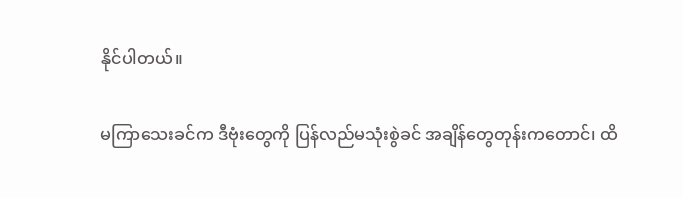နိုင်ပါတယ်။

မကြာသေးခင်က ဒီဗုံးတွေကို ပြန်လည်မသုံးစွဲခင် အချိန်တွေတုန်းကတောင်၊ ထိ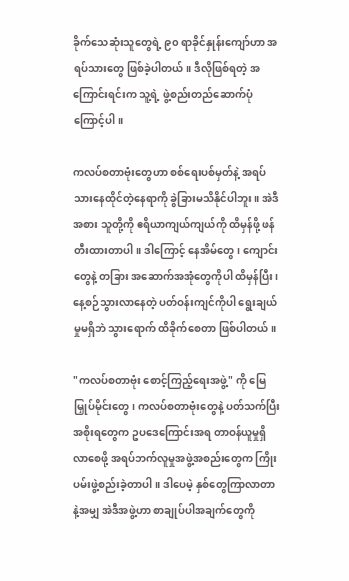ခိုက်သေဆုံးသူတွေရဲ့ ၉၀ ရာခိုင်နှုန်းကျော်ဟာ အရပ်သားတွေ ဖြစ်ခဲ့ပါတယ်။ ဒီလိုဖြစ်ရတဲ့ အကြောင်းရင်းက သူ့ရဲ့ ဖွဲ့စည်းတည်ဆောက်ပုံကြောင့်ပါ။

ကလပ်စတာဗုံးတွေဟာ စစ်ရေးပစ်မှတ်နဲ့ အရပ်သားနေထိုင်တဲ့နေရာကို ခွဲခြားမသိနိုင်ပါဘူး။ အဲဒီအစား သူတို့ကို ဧရိယာကျယ်ကျယ်ကို ထိမှန်ဖို့ ဖန်တီးထားတာပါ။ ဒါကြောင့် နေအိမ်တွေ၊ ကျောင်းတွေနဲ့ တခြား အဆောက်အအုံတွေကိုပါ ထိမှန်ပြီး၊ နေ့စဉ်သွားလာနေတဲ့ ပတ်ဝန်းကျင်ကိုပါ ရွေးချယ်မှုမရှိဘဲ သွားရောက် ထိခိုက်စေတာ ဖြစ်ပါတယ်။

"ကလပ်စတာဗုံး စောင့်ကြည့်ရေးအဖွဲ့" ကို မြေမြှုပ်မိုင်းတွေ၊ ကလပ်စတာဗုံးတွေနဲ့ ပတ်သက်ပြီး အစိုးရတွေက ဥပဒေကြောင်းအရ တာဝန်ယူမှုရှိလာစေဖို့ အရပ်ဘက်လူမှုအဖွဲ့အစည်းတွေက ကြိုးပမ်းဖွဲ့စည်းခဲ့တာပါ။ ဒါပေမဲ့ နှစ်တွေကြာလာတာနဲ့အမျှ အဲဒီအဖွဲ့ဟာ စာချုပ်ပါအချက်တွေကို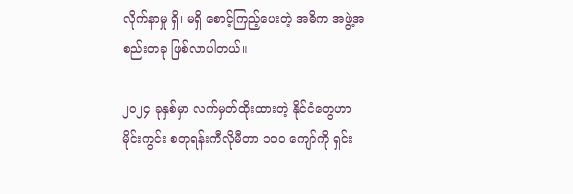လိုက်နာမှု ရှိ၊ မရှိ စောင့်ကြည့်ပေးတဲ့ အဓိက အဖွဲ့အစည်းတခု ဖြစ်လာပါတယ်။

၂၀၂၄ ခုနှစ်မှာ လက်မှတ်ထိုးထားတဲ့ နိုင်ငံတွေဟာ မိုင်းကွင်း စတုရန်းကီလိုမီတာ ၁၀၀ ကျော်ကို ရှင်း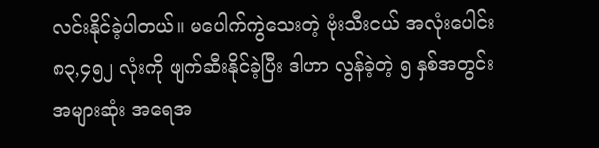လင်းနိုင်ခဲ့ပါတယ်။ မပေါက်ကွဲသေးတဲ့ ဗုံးသီးငယ် အလုံးပေါင်း ၈၃,၄၅၂ လုံးကို ဖျက်ဆီးနိုင်ခဲ့ပြီး ဒါဟာ လွန်ခဲ့တဲ့ ၅ နှစ်အတွင်း အများဆုံး အရေအ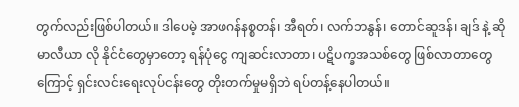တွက်လည်းဖြစ်ပါတယ်။ ဒါပေမဲ့ အာဖဂန်နစ္စတန်၊ အီရတ်၊ လက်ဘနွန်၊ တောင်ဆူဒန်၊ ချဒ် နဲ့ ဆိုမာလီယာ လို နိုင်ငံတွေမှာတော့ ရန်ပုံငွေ ကျဆင်းလာတာ၊ ပဋိပက္ခအသစ်တွေ ဖြစ်လာတာတွေကြောင့် ရှင်းလင်းရေးလုပ်ငန်းတွေ တိုးတက်မှုမရှိဘဲ ရပ်တန့်နေပါတယ်။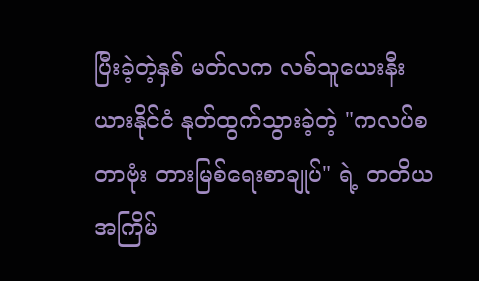ပြီးခဲ့တဲ့နှစ် မတ်လက လစ်သူယေးနီးယားနိုင်ငံ နုတ်ထွက်သွားခဲ့တဲ့ "ကလပ်စတာဗုံး တားမြစ်ရေးစာချုပ်" ရဲ့ တတိယအကြိမ်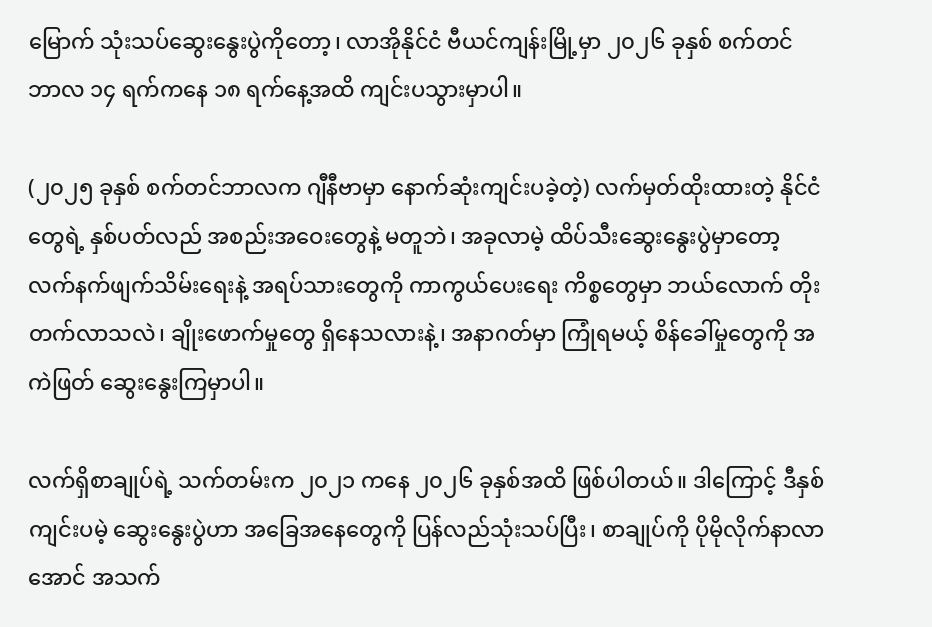မြောက် သုံးသပ်ဆွေးနွေးပွဲကိုတော့၊ လာအိုနိုင်ငံ ဗီယင်ကျန်းမြို့မှာ ၂၀၂၆ ခုနှစ် စက်တင်ဘာလ ၁၄ ရက်ကနေ ၁၈ ရက်နေ့အထိ ကျင်းပသွားမှာပါ။

(၂၀၂၅ ခုနှစ် စက်တင်ဘာလက ဂျီနီဗာမှာ နောက်ဆုံးကျင်းပခဲ့တဲ့) လက်မှတ်ထိုးထားတဲ့ နိုင်ငံတွေရဲ့ နှစ်ပတ်လည် အစည်းအဝေးတွေနဲ့ မတူဘဲ၊ အခုလာမဲ့ ထိပ်သီးဆွေးနွေးပွဲမှာတော့ လက်နက်ဖျက်သိမ်းရေးနဲ့ အရပ်သားတွေကို ကာကွယ်ပေးရေး ကိစ္စတွေမှာ ဘယ်လောက် တိုးတက်လာသလဲ၊ ချိုးဖောက်မှုတွေ ရှိနေသလားနဲ့၊ အနာဂတ်မှာ ကြုံရမယ့် စိန်ခေါ်မှုတွေကို အကဲဖြတ် ဆွေးနွေးကြမှာပါ။

လက်ရှိစာချုပ်ရဲ့ သက်တမ်းက ၂၀၂၁ ကနေ ၂၀၂၆ ခုနှစ်အထိ ဖြစ်ပါတယ်။ ဒါကြောင့် ဒီနှစ်ကျင်းပမဲ့ ဆွေးနွေးပွဲဟာ အခြေအနေတွေကို ပြန်လည်သုံးသပ်ပြီး၊ စာချုပ်ကို ပိုမိုလိုက်နာလာအောင် အသက်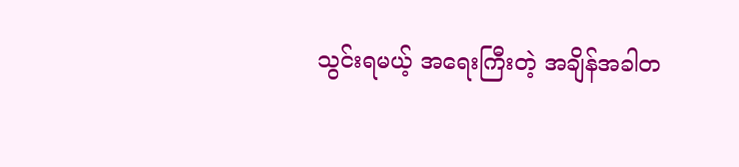သွင်းရမယ့် အရေးကြီးတဲ့ အချိန်အခါတ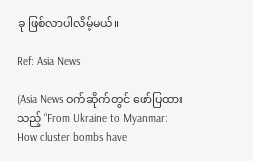ခု ဖြစ်လာပါလိမ့်မယ်။

Ref: Asia News

(Asia News ဝက်ဆိုက်တွင် ဖော်ပြထားသည့် “From Ukraine to Myanmar: How cluster bombs have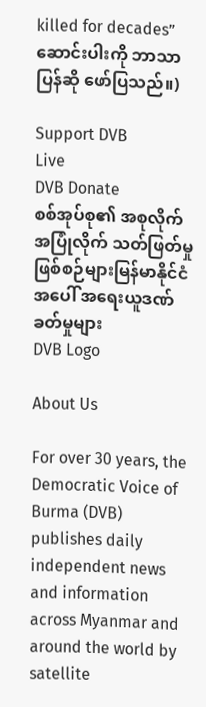killed for decades” ဆောင်းပါးကို ဘာသာပြန်ဆို ဖော်ပြသည်။)

Support DVB
Live
DVB Donate
စစ်အုပ်စု၏ အစုလိုက်အပြုံလိုက် သတ်ဖြတ်မှုဖြစ်စဉ်များမြန်မာနိုင်ငံအပေါ် အရေးယူဒဏ်ခတ်မှုများ
DVB Logo

About Us

For over 30 years, the Democratic Voice of Burma (DVB) publishes daily independent news and information across Myanmar and around the world by satellite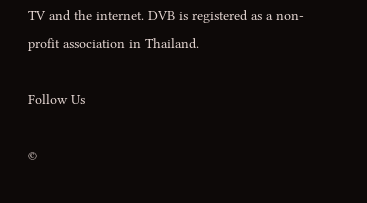TV and the internet. DVB is registered as a non-profit association in Thailand.

Follow Us

©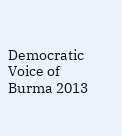Democratic Voice of Burma 2013